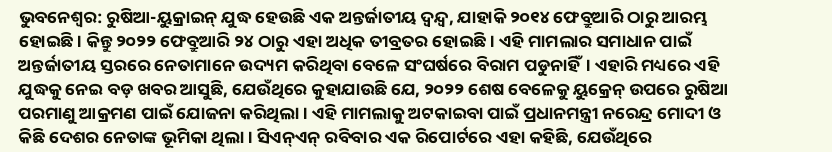ଭୁବନେଶ୍ବର: ରୁଷିଆ-ୟୁକ୍ରାଇନ୍ ଯୁଦ୍ଧ ହେଉଛି ଏକ ଅନ୍ତର୍ଜାତୀୟ ଦ୍ବନ୍ଦ୍ବ, ଯାହାକି ୨୦୧୪ ଫେବ୍ରୁଆରି ଠାରୁ ଆରମ୍ଭ ହୋଇଛି। କିନ୍ତୁ ୨୦୨୨ ଫେବ୍ରୁଆରି ୨୪ ଠାରୁ ଏହା ଅଧିକ ତୀବ୍ରତର ହୋଇଛି। ଏହି ମାମଲାର ସମାଧାନ ପାଇଁ ଅନ୍ତର୍ଜାତୀୟ ସ୍ତରରେ ନେତାମାନେ ଉଦ୍ୟମ କରିଥିବା ବେଳେ ସଂଘର୍ଷରେ ବିରାମ ପଡୁନାହିଁ। ଏହାରି ମଧ୍ୟରେ ଏହି ଯୁଦ୍ଧକୁ ନେଇ ବଡ଼ ଖବର ଆସୁଛି, ଯେଉଁଥିରେ କୁହାଯାଉଛି ଯେ, ୨୦୨୨ ଶେଷ ବେଳେକୁ ୟୁକ୍ରେନ୍ ଉପରେ ରୁଷିଆ ପରମାଣୁ ଆକ୍ରମଣ ପାଇଁ ଯୋଜନା କରିଥିଲା। ଏହି ମାମଲାକୁ ଅଟକାଇବା ପାଇଁ ପ୍ରଧାନମନ୍ତ୍ରୀ ନରେନ୍ଦ୍ର ମୋଦୀ ଓ କିଛି ଦେଶର ନେତାଙ୍କ ଭୂମିକା ଥିଲା। ସିଏନ୍ଏନ୍ ରବିବାର ଏକ ରିପୋର୍ଟରେ ଏହା କହିଛି, ଯେଉଁଥିରେ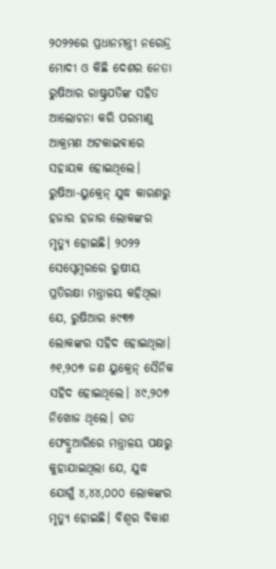୨୦୨୨ରେ ପ୍ରଧାନମନ୍ତ୍ରୀ ନରେନ୍ଦ୍ର ମୋଦୀ ଓ କିଛି ଦେଶର ନେତା ରୁଷିଆର ରାଷ୍ଟ୍ରପତିଙ୍କ ସହିତ ଆଲୋଚନା କରି ପରମାଣୁ ଆକ୍ରମଣ ଅଟକାଇବାରେ ସହାୟକ ହୋଇଥିଲେ।
ରୁଷିଆ-ୟୁକ୍ରେନ୍ ଯୁଦ୍ଧ କାରଣରୁ ହଜାର ହଜାର ଲୋକଙ୍କର ମୃତ୍ୟୁ ହୋଇଛି। ୨୦୨୨ ସେପ୍ଟେମ୍ବରରେ ରୁଷୀୟ ପ୍ରତିରକ୍ଷା ମନ୍ତ୍ରାଳୟ କହିଥିଲା ଯେ, ରୁଷିଆର ୫୯୩୭ ଲୋକଙ୍କର ସହିଦ ହୋଇଥିଲା। ୬୧,୨୦୭ ଜଣ ୟୁକ୍ରେନ୍ ସୈନିକ ସହିଦ ହୋଇଥିଲେ। ୪୯,୨୦୭ ନିଖୋଜ ଥିଲେ। ଗତ ଫେବ୍ରୁଆରିରେ ମନ୍ତ୍ରାଳୟ ପକ୍ଷରୁ କୁହାଯାଇଥିଲା ଯେ, ଯୁଦ୍ଧ ଯୋଗୁଁ ୪,୪୪,୦୦୦ ଲୋକଙ୍କର ମୃତ୍ୟୁ ହୋଇଛି। ବିଶ୍ବର ବିକାଶ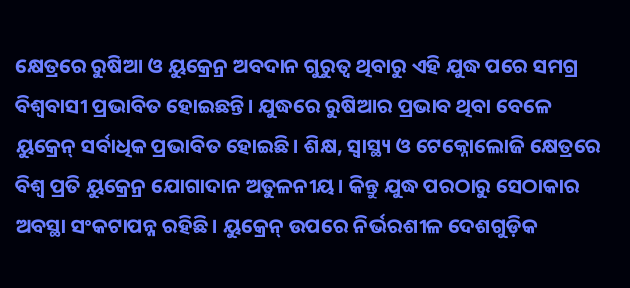କ୍ଷେତ୍ରରେ ରୁଷିଆ ଓ ୟୁକ୍ରେନ୍ର ଅବଦାନ ଗୁରୁତ୍ବ ଥିବାରୁ ଏହି ଯୁଦ୍ଧ ପରେ ସମଗ୍ର ବିଶ୍ବବାସୀ ପ୍ରଭାବିତ ହୋଇଛନ୍ତି। ଯୁଦ୍ଧରେ ରୁଷିଆର ପ୍ରଭାବ ଥିବା ବେଳେ ୟୁକ୍ରେନ୍ ସର୍ବାଧିକ ପ୍ରଭାବିତ ହୋଇଛି। ଶିକ୍ଷ, ସ୍ବାସ୍ଥ୍ୟ ଓ ଟେକ୍ନୋଲୋଜି କ୍ଷେତ୍ରରେ ବିଶ୍ବ ପ୍ରତି ୟୁକ୍ରେନ୍ର ଯୋଗାଦାନ ଅତୁଳନୀୟ। କିନ୍ତୁ ଯୁଦ୍ଧ ପରଠାରୁ ସେଠାକାର ଅବସ୍ଥା ସଂକଟାପନ୍ନ ରହିଛି। ୟୁକ୍ରେନ୍ ଉପରେ ନିର୍ଭରଶୀଳ ଦେଶଗୁଡ଼ିକ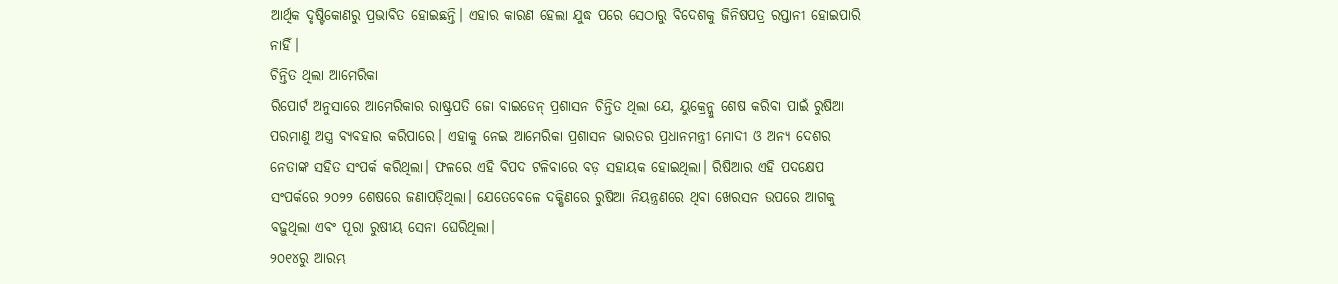ଆର୍ଥିକ ଦୃଷ୍ଟିକୋଣରୁ ପ୍ରଭାବିତ ହୋଇଛନ୍ତି। ଏହାର କାରଣ ହେଲା ଯୁଦ୍ଧ ପରେ ସେଠାରୁ ବିଦେଶକୁ ଜିନିଷପତ୍ର ରପ୍ତାନୀ ହୋଇପାରି ନାହିଁ।
ଚିନ୍ତିତ ଥିଲା ଆମେରିକା
ରିପୋର୍ଟ ଅନୁସାରେ ଆମେରିକାର ରାଷ୍ଟ୍ରପତି ଜୋ ବାଇଡେନ୍ ପ୍ରଶାସନ ଚିନ୍ତିତ ଥିଲା ଯେ, ୟୁକ୍ରେନ୍କୁ ଶେଷ କରିବା ପାଇଁ ରୁଷିଆ ପରମାଣୁ ଅସ୍ତ୍ର ବ୍ୟବହାର କରିପାରେ। ଏହାକୁ ନେଇ ଆମେରିକା ପ୍ରଶାସନ ଭାରତର ପ୍ରଧାନମନ୍ତ୍ରୀ ମୋଦୀ ଓ ଅନ୍ୟ ଦେଶର ନେତାଙ୍କ ସହିତ ସଂପର୍କ କରିଥିଲା। ଫଳରେ ଏହି ବିପଦ ଟଳିବାରେ ବଡ଼ ସହାୟକ ହୋଇଥିଲା। ରିଷିଆର ଏହି ପଦକ୍ଷେପ ସଂପର୍କରେ ୨୦୨୨ ଶେଷରେ ଜଣାପଡ଼ିଥିଲା। ଯେତେବେଳେ ଦକ୍ଷିଣରେ ରୁଷିଆ ନିୟନ୍ତ୍ରଣରେ ଥିବା ଖେରସନ ଉପରେ ଆଗକୁ ବଢ଼ୁଥିଲା ଏବଂ ପୂରା ରୁଷୀୟ ସେନା ଘେରିଥିଲା।
୨୦୧୪ରୁ ଆରମ୍ଭ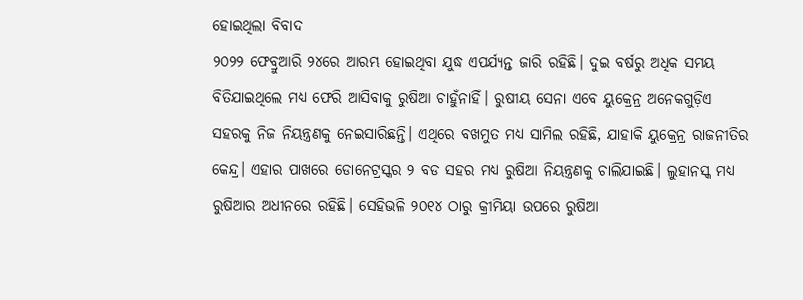ହୋଇଥିଲା ବିବାଦ
୨୦୨୨ ଫେବ୍ରୁଆରି ୨୪ରେ ଆରମ୍ଭ ହୋଇଥିବା ଯୁଦ୍ଧ ଏପର୍ଯ୍ୟନ୍ତ ଜାରି ରହିଛି। ଦୁଇ ବର୍ଷରୁ ଅଧିକ ସମୟ ବିତିଯାଇଥିଲେ ମଧ୍ୟ ଫେରି ଆସିବାକୁ ରୁଷିଆ ଚାହୁଁନାହିଁ। ରୁଷୀୟ ସେନା ଏବେ ୟୁକ୍ରେନ୍ର ଅନେକଗୁଡ଼ିଏ ସହରକୁ ନିଜ ନିୟନ୍ତ୍ରଣକୁ ନେଇସାରିଛନ୍ତି। ଏଥିରେ ବଖମୁତ ମଧ୍ୟ ସାମିଲ ରହିଛି, ଯାହାକି ୟୁକ୍ରେନ୍ର ରାଜନୀତିର କେନ୍ଦ୍ର। ଏହାର ପାଖରେ ଡୋନେଟ୍ରସ୍କର ୨ ବଡ ସହର ମଧ୍ୟ ରୁଷିଆ ନିୟନ୍ତ୍ରଣକୁ ଚାଲିଯାଇଛି। ଲୁହାନସ୍କ ମଧ୍ୟ ରୁଷିଆର ଅଧୀନରେ ରହିଛି। ସେହିଭଳି ୨୦୧୪ ଠାରୁ କ୍ରୀମିୟା ଉପରେ ରୁଷିଆ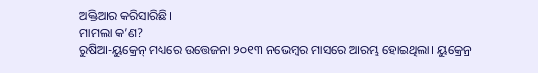ଅକ୍ତିଆର କରିସାରିଛି।
ମାମଲା କ’ଣ?
ରୁଷିଆ-ୟୁକ୍ରେନ୍ ମଧ୍ୟରେ ଉତ୍ତେଜନା ୨୦୧୩ ନଭେମ୍ବର ମାସରେ ଆରମ୍ଭ ହୋଇଥିଲା। ୟୁକ୍ରେନ୍ର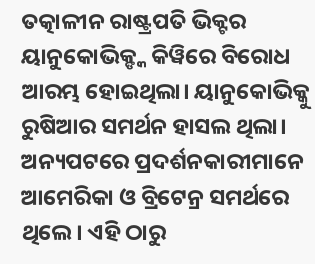ତତ୍କାଳୀନ ରାଷ୍ଟ୍ରପତି ଭିକ୍ଟର ୟାନୁକୋଭିକ୍ଙ୍କ କିୱିରେ ବିରୋଧ ଆରମ୍ଭ ହୋଇଥିଲା। ୟାନୁକୋଭିକ୍କୁ ରୁଷିଆର ସମର୍ଥନ ହାସଲ ଥିଲା। ଅନ୍ୟପଟରେ ପ୍ରଦର୍ଶନକାରୀମାନେ ଆମେରିକା ଓ ବ୍ରିଟେନ୍ର ସମର୍ଥରେ ଥିଲେ। ଏହି ଠାରୁ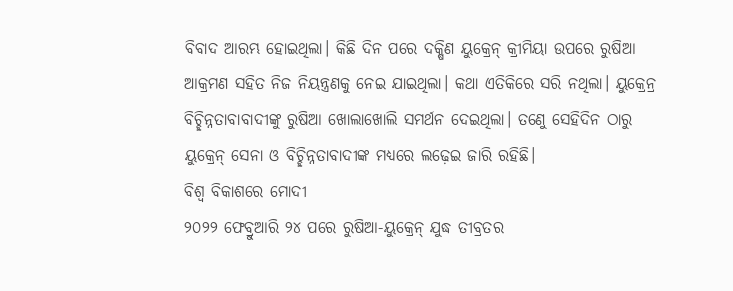ବିବାଦ ଆରମ୍ଭ ହୋଇଥିଲା। କିଛି ଦିନ ପରେ ଦକ୍ଷିଣ ୟୁକ୍ରେନ୍ କ୍ରୀମିୟା ଉପରେ ରୁଷିଆ ଆକ୍ରମଣ ସହିତ ନିଜ ନିୟନ୍ତ୍ରଣକୁ ନେଇ ଯାଇଥିଲା। କଥା ଏତିକିରେ ସରି ନଥିଲା। ୟୁକ୍ରେନ୍ର ବିଚ୍ଛିନ୍ନତାବାବାଦୀଙ୍କୁ ରୁଷିଆ ଖୋଲାଖୋଲି ସମର୍ଥନ ଦେଇଥିଲା। ତଣେୁ ସେହିଦିନ ଠାରୁ ୟୁକ୍ରେନ୍ ସେନା ଓ ବିଚ୍ଛିନ୍ନତାବାଦୀଙ୍କ ମଧ୍ୟରେ ଲଢ଼େଇ ଜାରି ରହିଛି।
ବିଶ୍ବ ବିକାଶରେ ମୋଦୀ
୨୦୨୨ ଫେବ୍ରୁଆରି ୨୪ ପରେ ରୁଷିଆ-ୟୁକ୍ରେନ୍ ଯୁଦ୍ଧ ତୀବ୍ରତର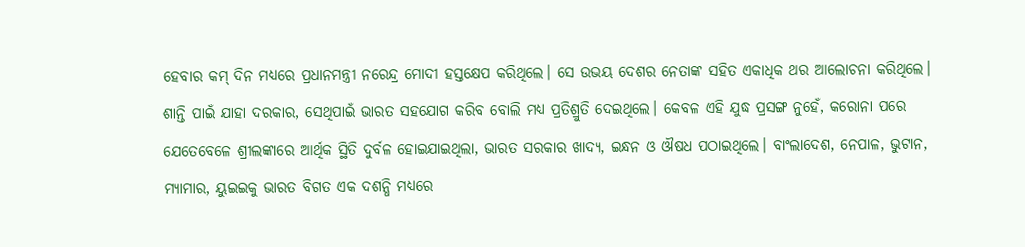ହେବାର କମ୍ ଦିନ ମଧ୍ୟରେ ପ୍ରଧାନମନ୍ତ୍ରୀ ନରେନ୍ଦ୍ର ମୋଦୀ ହସ୍ତକ୍ଷେପ କରିଥିଲେ। ସେ ଉଭୟ ଦେଶର ନେତାଙ୍କ ସହିତ ଏକାଧିକ ଥର ଆଲୋଚନା କରିଥିଲେ। ଶାନ୍ତି ପାଇଁ ଯାହା ଦରକାର, ସେଥିପାଇଁ ଭାରତ ସହଯୋଗ କରିବ ବୋଲି ମଧ୍ୟ ପ୍ରତିଶ୍ରୁତି ଦେଇଥିଲେ। କେବଳ ଏହି ଯୁଦ୍ଧ ପ୍ରସଙ୍ଗ ନୁହେଁ, କରୋନା ପରେ ଯେତେବେଳେ ଶ୍ରୀଲଙ୍କାରେ ଆର୍ଥିକ ସ୍ଥିତି ଦୁର୍ବଳ ହୋଇଯାଇଥିଲା, ଭାରତ ସରକାର ଖାଦ୍ୟ, ଇନ୍ଧନ ଓ ଔଷଧ ପଠାଇଥିଲେ। ବାଂଲାଦେଶ, ନେପାଳ, ଭୁଟାନ, ମ୍ୟାମାର, ୟୁଇଇକୁ ଭାରତ ବିଗତ ଏକ ଦଶନ୍ଧି ମଧ୍ୟରେ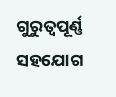ଗୁରୁତ୍ବପୂର୍ଣ୍ଣ ସହଯୋଗ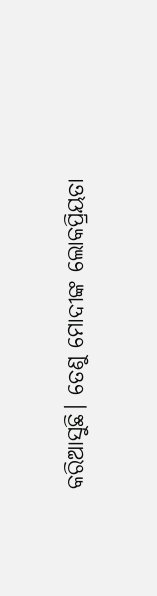କରିଆସୁଛି। ତେଣୁ ମୋଦୀଙ୍କ ଲୋକପ୍ରିୟତା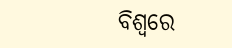ବିଶ୍ବରେ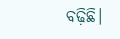ବଢ଼ିଛି।